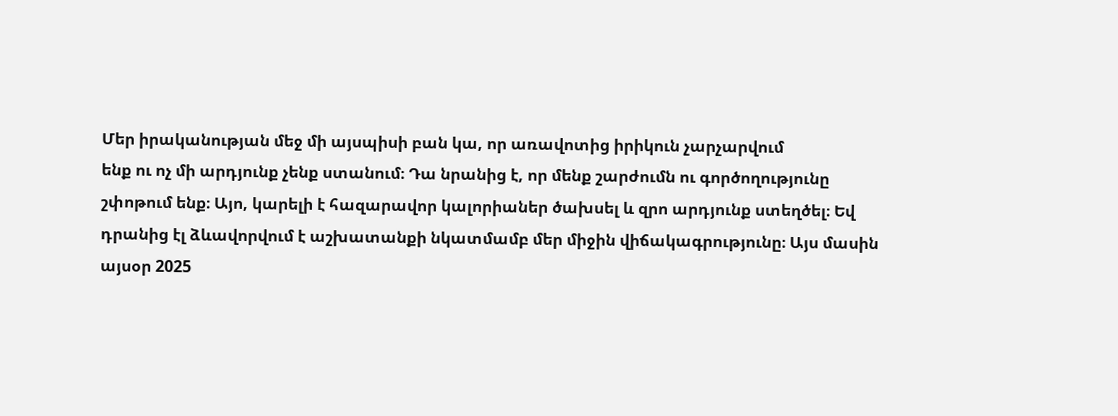Մեր իրականության մեջ մի այսպիսի բան կա, որ առավոտից իրիկուն չարչարվում
ենք ու ոչ մի արդյունք չենք ստանում։ Դա նրանից է, որ մենք շարժումն ու գործողությունը
շփոթում ենք։ Այո, կարելի է հազարավոր կալորիաներ ծախսել և զրո արդյունք ստեղծել։ Եվ
դրանից էլ ձևավորվում է աշխատանքի նկատմամբ մեր միջին վիճակագրությունը։ Այս մասին
այսօր 2025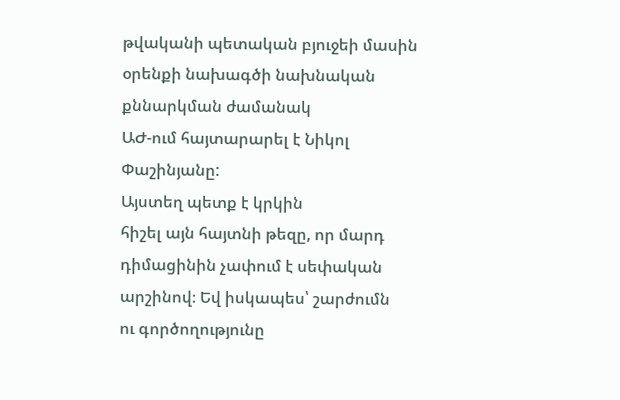թվականի պետական բյուջեի մասին օրենքի նախագծի նախնական քննարկման ժամանակ
ԱԺ-ում հայտարարել է Նիկոլ Փաշինյանը:
Այստեղ պետք է կրկին
հիշել այն հայտնի թեզը, որ մարդ դիմացինին չափում է սեփական արշինով։ Եվ իսկապես՝ շարժումն
ու գործողությունը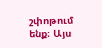շփոթում ենք։ Այս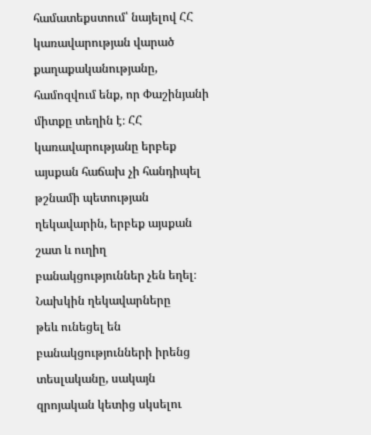համատեքստում՝ նայելով ՀՀ կառավարության վարած
քաղաքականությանը, համոզվում ենք, որ Փաշինյանի միտքը տեղին է։ ՀՀ կառավարությանը երբեք
այսքան հաճախ չի հանդիպել թշնամի պետության ղեկավարին, երբեք այսքան շատ և ուղիղ բանակցություններ չեն եղել։ Նախկին ղեկավարները
թեև ունեցել են բանակցությունների իրենց տեսլականը, սակայն զրոյական կետից սկսելու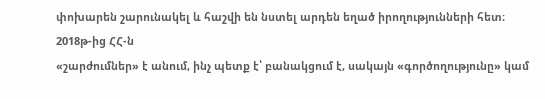փոխարեն շարունակել և հաշվի են նստել արդեն եղած իրողությունների հետ։ 2018թ-ից ՀՀ-ն
«շարժումներ» է անում, ինչ պետք է՝ բանակցում է, սակայն «գործողությունը» կամ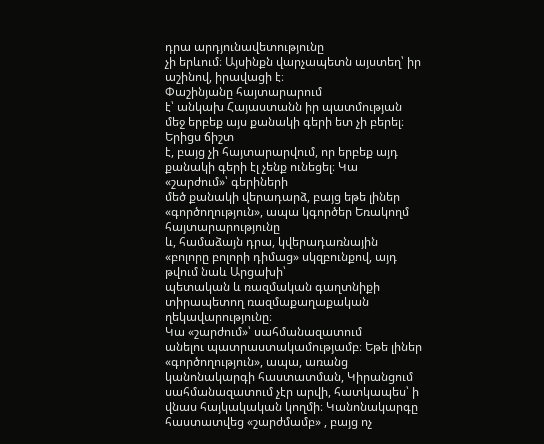դրա արդյունավետությունը
չի երևում։ Այսինքն վարչապետն այստեղ՝ իր աշինով, իրավացի է։
Փաշինյանը հայտարարում
է՝ անկախ Հայաստանն իր պատմության մեջ երբեք այս քանակի գերի ետ չի բերել։ Երիցս ճիշտ
է, բայց չի հայտարարվում, որ երբեք այդ քանակի գերի էլ չենք ունեցել։ Կա «շարժում»՝ գերիների
մեծ քանակի վերադարձ, բայց եթե լիներ «գործողություն», ապա կգործեր Եռակողմ հայտարարությունը
և, համաձայն դրա, կվերադառնային «բոլորը բոլորի դիմաց» սկզբունքով, այդ թվում նաև Արցախի՝
պետական և ռազմական գաղտնիքի տիրապետող ռազմաքաղաքական ղեկավարությունը։
Կա «շարժում»՝ սահմանազատում
անելու պատրաստակամությամբ։ Եթե լիներ «գործողություն», ապա, առանց կանոնակարգի հաստատման, Կիրանցում սահմանազատում չէր արվի, հատկապես՝ ի վնաս հայկակական կողմի։ Կանոնակարգը
հաստատվեց «շարժմամբ» , բայց ոչ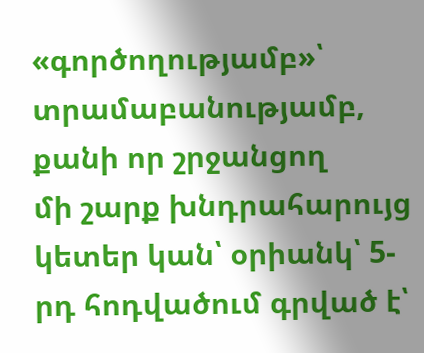«գործողությամբ»՝ տրամաբանությամբ, քանի որ շրջանցող
մի շարք խնդրահարույց կետեր կան՝ օրիանկ՝ 5-րդ հոդվածում գրված է՝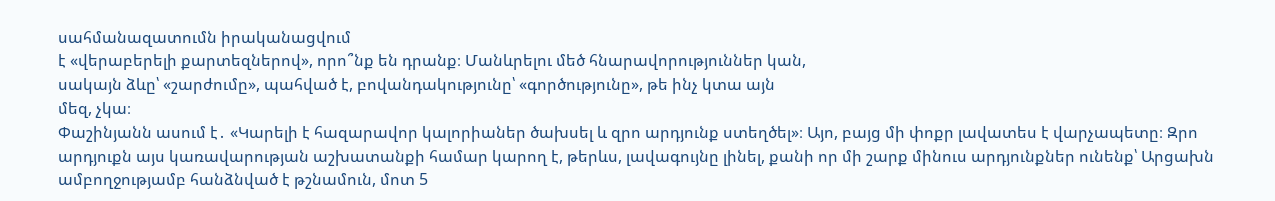սահմանազատումն իրականացվում
է «վերաբերելի քարտեզներով», որո՞նք են դրանք։ Մանևրելու մեծ հնարավորություններ կան,
սակայն ձևը՝ «շարժումը», պահված է, բովանդակությունը՝ «գործությունը», թե ինչ կտա այն
մեզ, չկա։
Փաշինյանն ասում է․ «Կարելի է հազարավոր կալորիաներ ծախսել և զրո արդյունք ստեղծել»։ Այո, բայց մի փոքր լավատես է վարչապետը։ Զրո արդյուքն այս կառավարության աշխատանքի համար կարող է, թերևս, լավագույնը լինել, քանի որ մի շարք մինուս արդյունքներ ունենք՝ Արցախն ամբողջությամբ հանձնված է թշնամուն, մոտ 5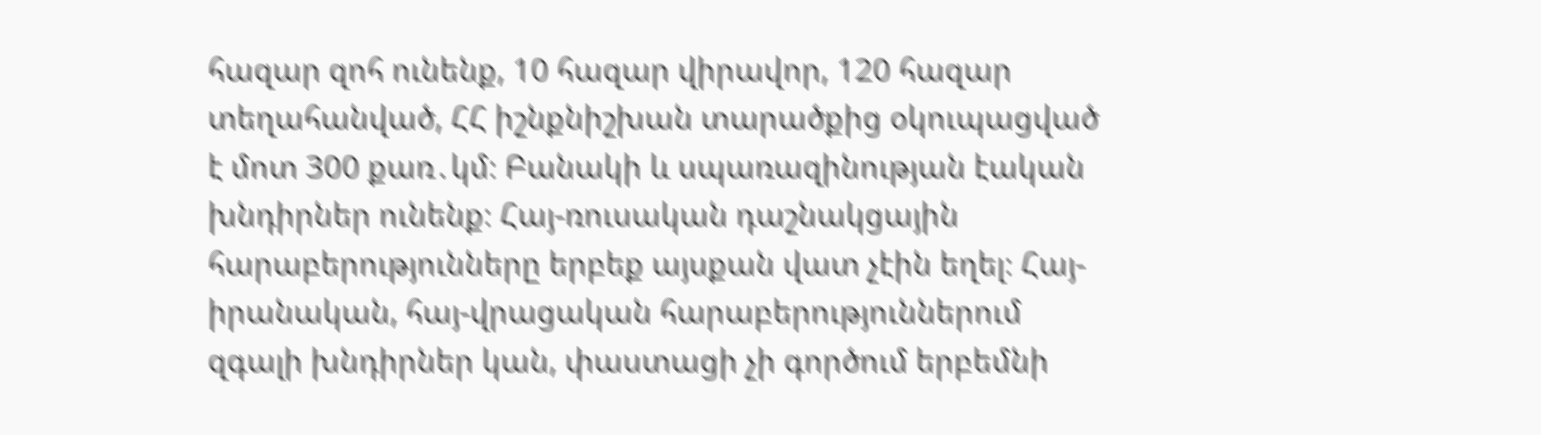հազար զոհ ունենք, 10 հազար վիրավոր, 120 հազար տեղահանված, ՀՀ իշնքնիշխան տարածքից օկուպացված է մոտ 300 քառ․կմ։ Բանակի և սպառազինության էական խնդիրներ ունենք։ Հայ-ռուսական դաշնակցային հարաբերությունները երբեք այսքան վատ չէին եղել։ Հայ-իրանական, հայ-վրացական հարաբերություններում զգալի խնդիրներ կան, փաստացի չի գործում երբեմնի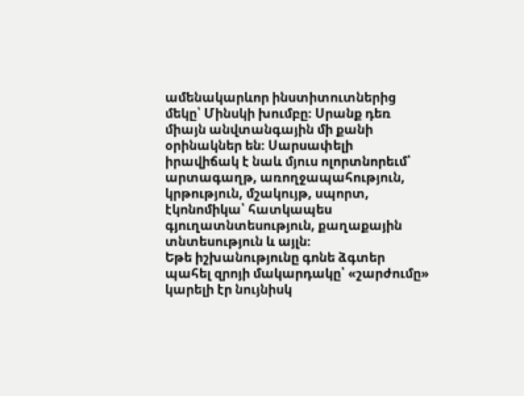ամենակարևոր ինստիտուտներից մեկը՝ Մինսկի խումբը։ Սրանք դեռ միայն անվտանգային մի քանի օրինակներ են։ Սարսափելի իրավիճակ է նաև մյուս ոլորտնորեւմ՝ արտագաղթ, առողջապահություն, կրթություն, մշակույթ, սպորտ, էկոնոմիկա՝ հատկապես գյուղատնտեսություն, քաղաքային տնտեսություն և այլն։
Եթե իշխանությունը գոնե ձգտեր պահել զրոյի մակարդակը՝ «շարժումը» կարելի էր նույնիսկ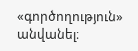«գործողություն» անվանել։